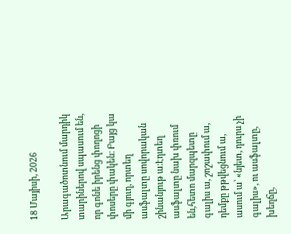18 Մայիսի, 2026

Արագածոտնում մարդիկ տարիներով սպասում են, որ գոնե իրենց փողոցի փոսերը փակեն։ Բայց կա մի գյուղ, որտեղ ասֆալտը սովորական շինանյութ ա։Էդտեղ ասֆալտը նախ փռում են,հետո մարզպետը գալիս ա, շոշափում ա, դեմքը թթվեցնում ա, ասում ա՝ «նյետ, դուրս չի գալիս», ու ասֆալտը, խեղճը,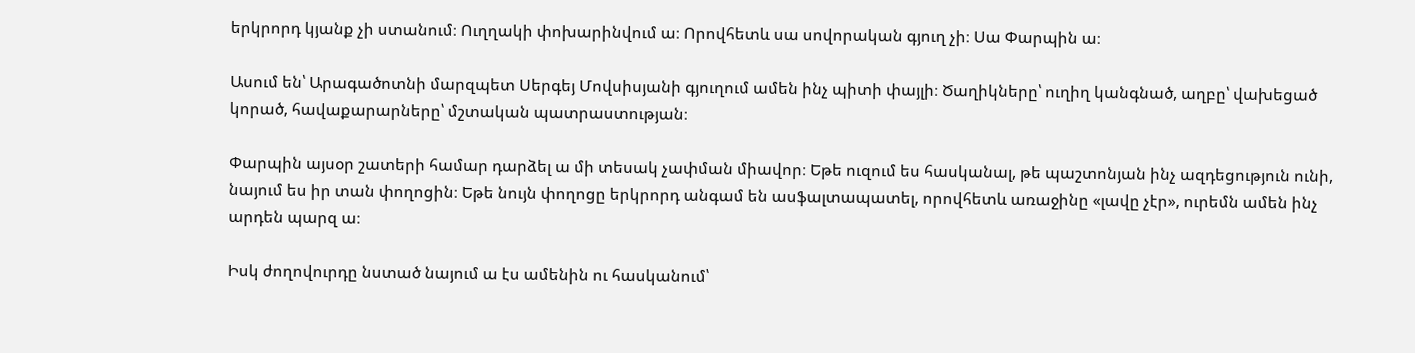երկրորդ կյանք չի ստանում։ Ուղղակի փոխարինվում ա։ Որովհետև սա սովորական գյուղ չի։ Սա Փարպին ա։

Ասում են՝ Արագածոտնի մարզպետ Սերգեյ Մովսիսյանի գյուղում ամեն ինչ պիտի փայլի։ Ծաղիկները՝ ուղիղ կանգնած, աղբը՝ վախեցած կորած, հավաքարարները՝ մշտական պատրաստության։

Փարպին այսօր շատերի համար դարձել ա մի տեսակ չափման միավոր։ Եթե ուզում ես հասկանալ, թե պաշտոնյան ինչ ազդեցություն ունի, նայում ես իր տան փողոցին։ Եթե նույն փողոցը երկրորդ անգամ են ասֆալտապատել, որովհետև առաջինը «լավը չէր», ուրեմն ամեն ինչ արդեն պարզ ա։

Իսկ ժողովուրդը նստած նայում ա էս ամենին ու հասկանում՝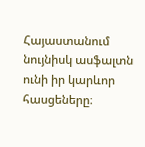Հայաստանում նույնիսկ ասֆալտն ունի իր կարևոր հասցեները։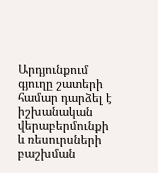Արդյունքում գյուղը շատերի համար դարձել է իշխանական վերաբերմունքի և ռեսուրսների բաշխման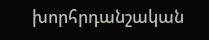խորհրդանշական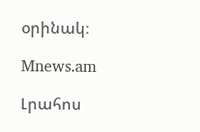օրինակ։

Mnews.am

Լրահոս